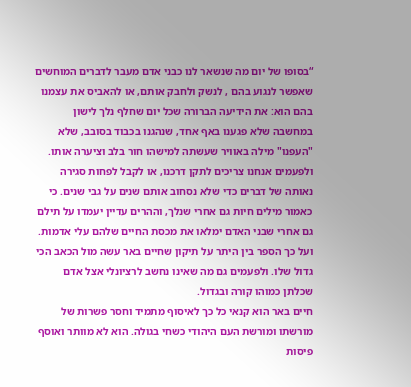“בסופו של יום מה שנשאר לנו כבני אדם מעבר לדברים המוחשים שאפשר לנגוע בהם , לנשק ולחבק אותם, או להאביס את עצמנו בהם הוא: את הידיעה הברורה שכל יום שחלף נלך לישון במחשבה שלא פגענו באף אחד, שנהגנו בכבוד בסובב, שלא "העפנו" מילה באוויר שעשתה למישהו חור בלב וציערה אותו. ולפעמים אנחנו צריכים לתקן דרכנו, או לקבל לפחות סגירה נאותה של דברים כדי שלא נסחוב אותם שנים על גבי שנים. כי כאמור מילים חיות גם אחרי שנלך, וההרים עדיין יעמדו על תילם גם אחרי שבני האדם ימלאו את מכסת החיים שלהם עלי אדמות. ועל כך הספר בין היתר על תיקון שחיים באר עשה מול הכאב הכי גדול שלו. ולפעמים גם מה שאינו נחשב לרציונלי אצל אדם שכלתן כמוהו קורה ובגדול.
חיים באר הוא קנאי כל כך לאיסוף מתמיד וחסר פשרות של מורשתו ומורשת העם היהודי כשחי בגולה. הוא לא מוותר ואוסף פיסות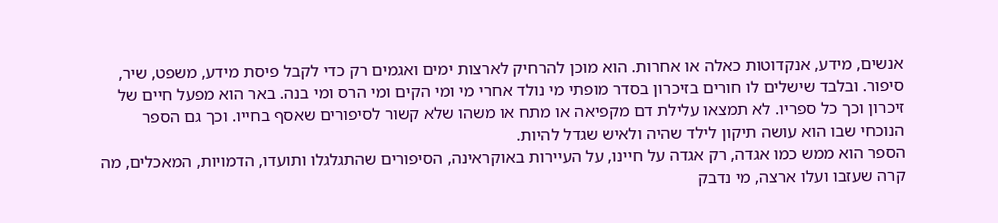אנשים, מידע, אנקדוטות כאלה או אחרות. הוא מוכן להרחיק לארצות ימים ואגמים רק כדי לקבל פיסת מידע, משפט, שיר, סיפור. ובלבד שישלים לו חורים בזיכרון בסדר מופתי מי נולד אחרי מי ומי הקים ומי הרס ומי בנה. באר הוא מפעל חיים של זיכרון וכך כל ספריו. לא תמצאו עלילת דם מקפיאה או מתח או משהו שלא קשור לסיפורים שאסף בחייו. וכך גם הספר הנוכחי שבו הוא עושה תיקון לילד שהיה ולאיש שגדל להיות.
הספר הוא ממש כמו אגדה, רק אגדה על חיינו, על העיירות באוקראינה, הסיפורים שהתגלגלו ותועדו, הדמויות, המאכלים, מה קרה שעזבו ועלו ארצה, מי נדבק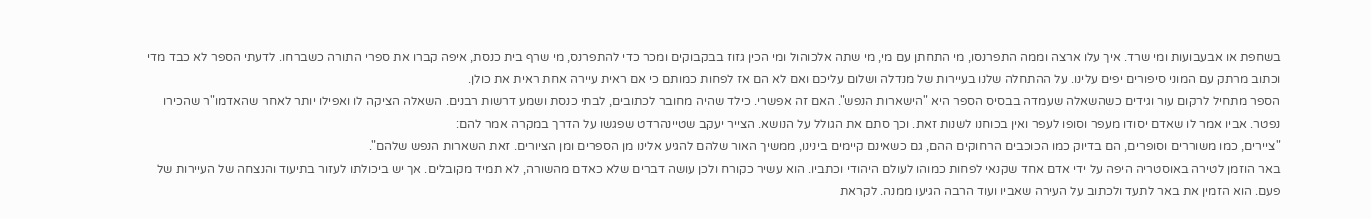בשחפת או אבעבועות ומי שרד. איך עלו ארצה וממה התפרנסו, מי התחתן עם מי, מי שתה אלכוהול ומי הכין גזוז בבקבוקים ומכר כדי להתפרנס, מי שרף בית כנסת, איפה קברו את ספרי התורה כשברחו. לדעתי הספר לא כבד מדי וכתוב מרתק עם המוני סיפורים יפים עלינו. על ההתחלה שלנו בעיירות של מנדלה ושלום עליכם ואם לא הם אז לפחות כמותם כי אם ראית עיירה אחת ראית את כולן.
הספר מתחיל לרקום עור וגידים כשהשאלה שעמדה בבסיס הספר היא "הישארות הנפש". האם זה אפשרי. כילד שהיה מחובר לכתובים, לבתי כנסת ושמע דרשות רבנים. השאלה הציקה לו ואפילו יותר לאחר שהאדמו"ר שהכירו נפטר. אביו אמר לו שאדם יסודו מעפר וסופו לעפר ואין בכוחנו לשנות זאת. וכך סתם את הגולל על הנושא. הצייר יעקב שטיינהרדט שפגשו על הדרך במקרה אמר להם:
"ציירים, כמו משוררים וסופרים, הם בדיוק כמו הכוכבים הרחוקים ההם, גם כשאינם קיימים בינינו, ממשיך האור שלהם להגיע אלינו מן הספרים ומן הציורים. זאת השארות הנפש שלהם".
באר הוזמן לטירה באוסטריה היפה על ידי אדם אחד שקנאי לפחות כמוהו לעולם היהודי וכתביו. הוא עשיר כקורח ולכן עושה דברים שלא כאדם מהשורה, לא תמיד מקובלים. אך יש ביכולתו לעזור בתיעוד והנצחה של העיירות של פעם. הוא הזמין את באר לתעד ולכתוב על העירה שאביו ועוד הרבה הגיעו ממנה. לקראת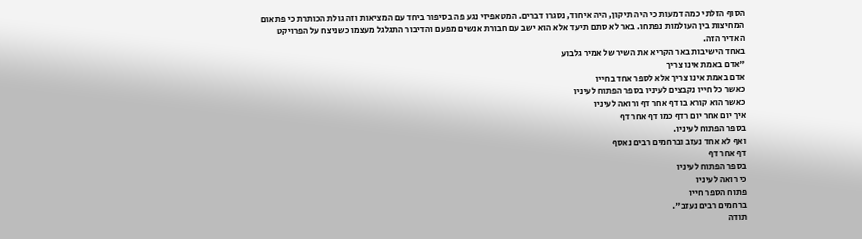הסוף הזלתי כמה דמעות כי היה תיקון, היה איחוד, נסגרו דברים. המטאפיזי נגע פה בסיפור ביחד עם המציאות וזה גולת הכותרת כי פתאום המחיצות בין העולמות נפתחו. באר לא סתם תיעד אלא הוא ישב עם חבורת אנשים מפעם והדיבור התגלגל מעצמו כשניצח על הפרויקט האדיר הזה.
באחד הישיבות באר הקריא את השיר של אמיר גלבוע
"אדם באמת אינו צריך
אדם באמת אינו צריך אלא לספר אחד בחייו
כאשר כל חייו נקבצים לעיניו בספר הפתוח לעיניו
כאשר הוא קורא בו דף אחר דף ורואה לעיניו
איך יום אחר יום רדף כמו דף אחר דף
בספר הפתוח לעיניו.
ואף לא אחד נעזב וברחמים רבים נאסף
דף אחר דף
בספר הפתוח לעיניו
כי רואה לעיניו
פתוח הספר חייו
ברחמים רבים נעזב".
תודה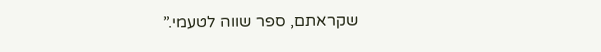שקראתם, ספר שווה לטעמי.”